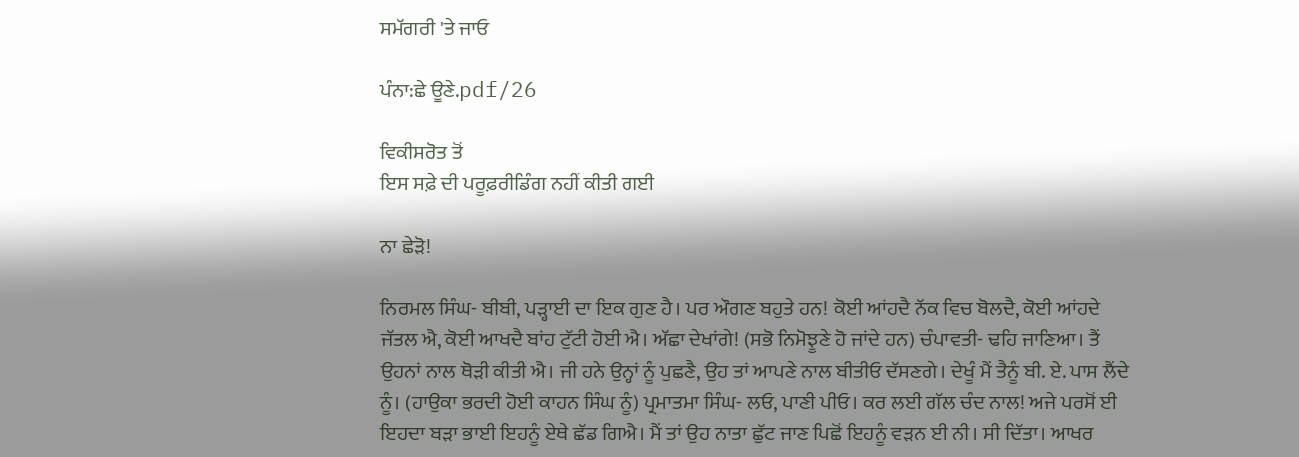ਸਮੱਗਰੀ 'ਤੇ ਜਾਓ

ਪੰਨਾ:ਛੇ ਊਣੇ.pdf/26

ਵਿਕੀਸਰੋਤ ਤੋਂ
ਇਸ ਸਫ਼ੇ ਦੀ ਪਰੂਫ਼ਰੀਡਿੰਗ ਨਹੀਂ ਕੀਤੀ ਗਈ

ਨਾ ਛੇੜੋ!

ਨਿਰਮਲ ਸਿੰਘ- ਬੀਬੀ, ਪੜ੍ਹਾਈ ਦਾ ਇਕ ਗੁਣ ਹੈ। ਪਰ ਔਗਣ ਬਹੁਤੇ ਹਨ! ਕੋਈ ਆਂਹਦੈ ਨੱਕ ਵਿਚ ਬੋਲਦੈ, ਕੋਈ ਆਂਹਦੇ ਜੱਤਲ ਐ, ਕੋਈ ਆਖਦੈ ਬਾਂਹ ਟੁੱਟੀ ਹੋਈ ਐ। ਅੱਛਾ ਦੇਖਾਂਗੇ! (ਸਭੋ ਨਿਮੋਝੂਣੇ ਹੋ ਜਾਂਦੇ ਹਨ) ਚੰਪਾਵਤੀ- ਢਹਿ ਜਾਣਿਆ। ਤੈਂ ਉਹਨਾਂ ਨਾਲ ਥੋੜੀ ਕੀਤੀ ਐ। ਜੀ ਹਨੇ ਉਨ੍ਹਾਂ ਨੂੰ ਪੁਛਣੈ, ਉਹ ਤਾਂ ਆਪਣੇ ਨਾਲ ਬੀਤੀਓ ਦੱਸਣਗੇ। ਦੇਖੂੰ ਮੈਂ ਤੈਨੂੰ ਬੀ. ਏ. ਪਾਸ ਲੈਂਦੇ ਨੂੰ। (ਹਾਉਕਾ ਭਰਦੀ ਹੋਈ ਕਾਹਨ ਸਿੰਘ ਨੂੰ) ਪ੍ਰਮਾਤਮਾ ਸਿੰਘ- ਲਓ, ਪਾਣੀ ਪੀਓ। ਕਰ ਲਈ ਗੱਲ ਚੰਦ ਨਾਲ! ਅਜੇ ਪਰਸੋਂ ਈ ਇਹਦਾ ਬੜਾ ਭਾਈ ਇਹਨੂੰ ਏਥੇ ਛੱਡ ਗਿਐ। ਮੈਂ ਤਾਂ ਉਹ ਨਾਤਾ ਛੁੱਟ ਜਾਣ ਪਿਛੋਂ ਇਹਨੂੰ ਵੜਨ ਈ ਨੀ। ਸੀ ਦਿੱਤਾ। ਆਖਰ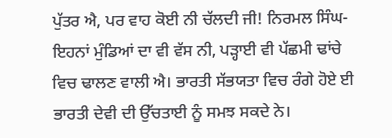ਪੁੱਤਰ ਐ, ਪਰ ਵਾਹ ਕੋਈ ਨੀ ਚੱਲਦੀ ਜੀ! ਨਿਰਮਲ ਸਿੰਘ-ਇਹਨਾਂ ਮੁੰਡਿਆਂ ਦਾ ਵੀ ਵੱਸ ਨੀ, ਪੜ੍ਹਾਈ ਵੀ ਪੱਛਮੀ ਢਾਂਚੇ ਵਿਚ ਢਾਲਣ ਵਾਲੀ ਐ। ਭਾਰਤੀ ਸੱਭਯਤਾ ਵਿਚ ਰੰਗੇ ਹੋਏ ਈ ਭਾਰਤੀ ਦੇਵੀ ਦੀ ਉੱਚਤਾਈ ਨੂੰ ਸਮਝ ਸਕਦੇ ਨੇ।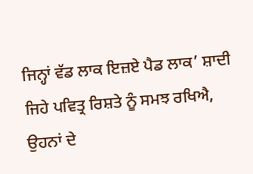ਜਿਨ੍ਹਾਂ ਵੱਡ ਲਾਕ ਇਜ਼ਏ ਪੈਡ ਲਾਕ’ ਸ਼ਾਦੀ ਜਿਹੇ ਪਵਿਤ੍ਰ ਰਿਸ਼ਤੇ ਨੂੰ ਸਮਝ ਰਖਿਐ, ਉਹਨਾਂ ਦੇ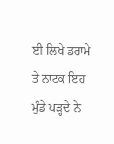ਈ ਲਿਖੇ ਡਰਾਮੇ ਤੇ ਨਾਟਕ ਇਹ ਮੁੰਡੇ ਪੜ੍ਹਦੇ ਨੇ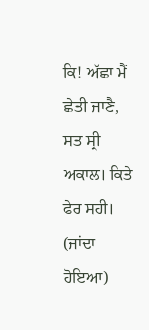ਕਿ! ਅੱਛਾ ਮੈਂ ਛੇਤੀ ਜਾਣੈ, ਸਤ ਸ੍ਰੀ ਅਕਾਲ। ਕਿਤੇ ਫੇਰ ਸਹੀ। (ਜਾਂਦਾ ਹੋਇਆ)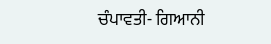ਚੰਪਾਵਤੀ- ਗਿਆਨੀ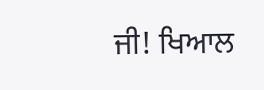ਜੀ! ਖਿਆਲ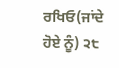ਰਖਿਓ(ਜਾਂਦੇ ਹੋਏ ਨੂੰ) ੨੮